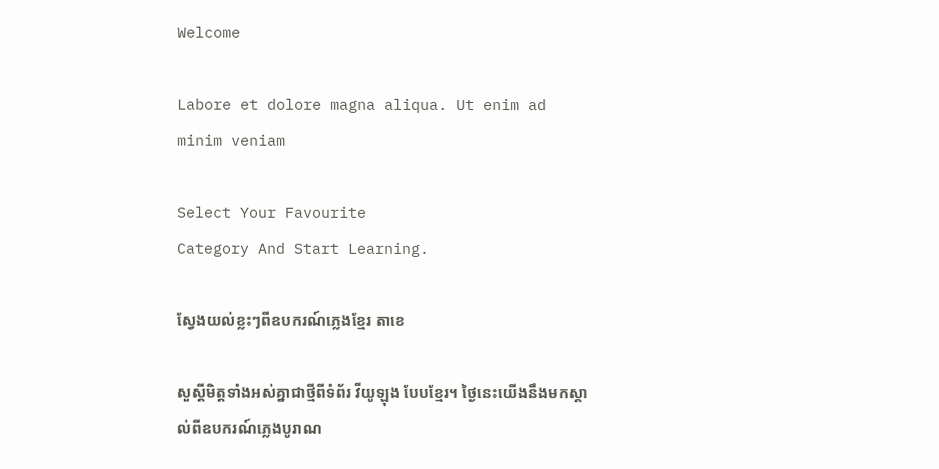Welcome

Labore et dolore magna aliqua. Ut enim ad minim veniam

Select Your Favourite
Category And Start Learning.

ស្វែងយល់ខ្លះៗពីឧបករណ៍ភ្លេងខ្មែរ តាខេ

សួស្តីមិត្តទាំងអស់គ្នាជាថ្មីពីទំព័រ វីយូឡុង បែបខ្មែរ។ ថ្ងៃនេះយើងនឹងមកស្គាល់ពីឧបករណ៍ភ្លេងបូរាណ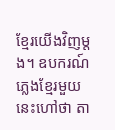ខ្មែរយើងវិញម្តង។ ឧបករណ៍ភ្លេងខ្មែរមួយនេះហៅថា តា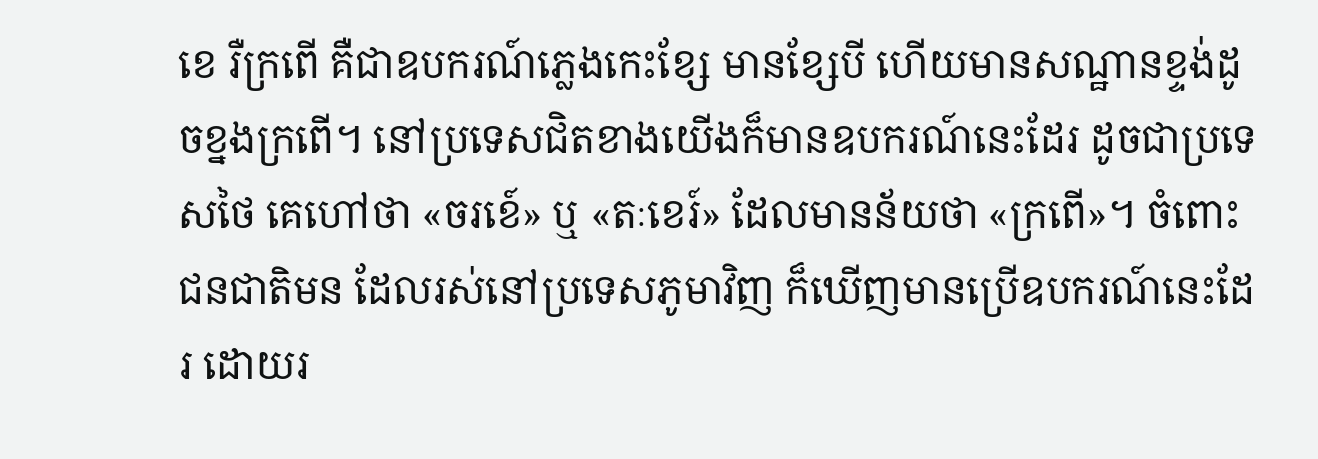ខេ រឺក្រពើ គឺជាឧបករណ៍ភ្លេងកេះខ្សែ មានខ្សែបី ហើយមានសណ្ឋានខ្ទង់ដូចខ្នងក្រពើ។ នៅប្រទេសជិតខាងយើងក៏មានឧបករណ៍នេះដែរ ដូចជាប្រទេសថៃ គេហៅថា «ចរខេ៍» ឬ «តៈខេរ៍» ដែលមានន័យថា «ក្រពើ»។ ចំពោះជនជាតិមន ដែលរស់នៅប្រទេសភូមាវិញ ក៏ឃើញមានប្រើឧបករណ៍នេះដែរ ដោយរ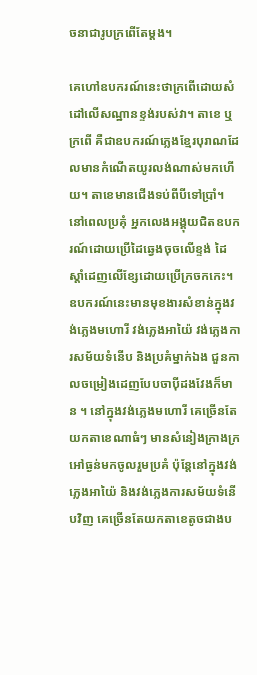ចនាជារូបក្រពើតែម្ដង។

គេហៅឧបករណ៍នេះថាក្រពើដោយសំដៅលើសណ្ឋានខ្ទង់របស់វា។ តាខេ ឬក្រពើ គឺជាឧបករណ៍ភ្លេងខ្មែរបុរាណដែលមានកំណើតយូរលង់ណាស់មកហើយ។ តាខេមានជើងទប់ពីបីទៅប្រាំ។ នៅពេលប្រគុំ អ្នកលេងអង្គុយជិតឧបករណ៍ដោយប្រើដៃឆ្វេងចុចលើខ្ទង់ ដៃស្ដាំដេញលើខ្សែដោយប្រើក្រចកកេះ។ ឧបករណ៍នេះមានមុខងារសំខាន់ក្នុងវង់ភ្លេងមហោរី វង់ភ្លេងអាយ៉ៃ វង់ភ្លេងការសម័យទំនើប និងប្រគំម្នាក់ឯង ជួនកាលចម្រៀងដេញបែបចាប៉ីដងវែងក៏មាន ។ នៅក្នុងវង់ភ្លេងមហោរី គេច្រើនតែយកតាខេណាធំៗ មានសំនៀងក្រាងក្រអៅធ្ងន់មកចូលរួមប្រគំ ប៉ុន្ដែនៅក្នុងវង់ភ្លេងអាយ៉ៃ និងវង់ភ្លេងការសម័យទំនើបវិញ គេច្រើនតែយកតាខេតូចជាងប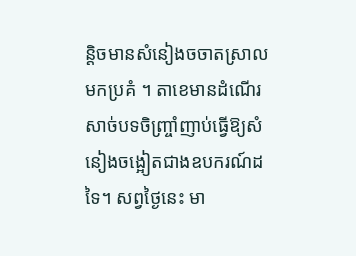ន្ដិចមានសំនៀងចចាតស្រាលមកប្រគំ ។ តាខេមានដំណើរសាច់បទចិញ្ច្រាំញាប់ធ្វើឱ្យសំនៀងចង្អៀតជាងឧបករណ៍ដទៃ។ សព្វថ្ងៃនេះ មា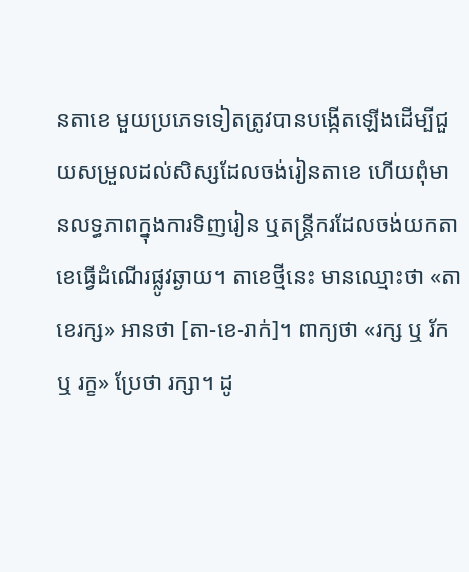នតាខេ មួយប្រភេទទៀតត្រូវបានបង្កើតឡើងដើម្បីជួយសម្រួលដល់សិស្សដែលចង់រៀនតាខេ ហើយពុំមានលទ្ធភាពក្នុងការទិញរៀន ឬតន្ត្រីករដែលចង់យកតាខេធ្វើដំណើរផ្លូវឆ្ងាយ។ តាខេថ្មីនេះ មានឈ្មោះថា «តាខេរក្ស» អានថា [តា-ខេ-រាក់]។ ពាក្យថា «រក្ស ឬ រ័ក ឬ រក្ខ» ប្រែថា រក្សា។ ដូ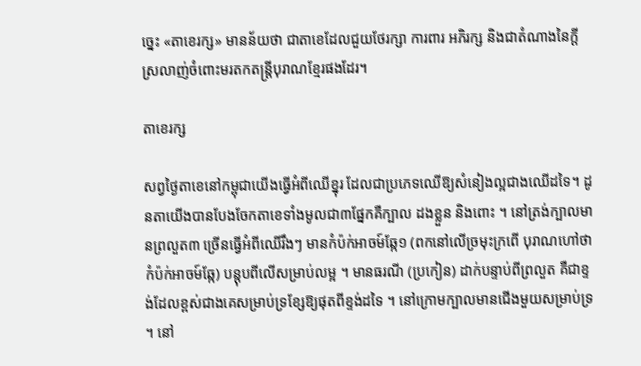ច្នេះ «តាខេរក្ស» មានន័យថា ជាតាខេដែលជួយថែរក្សា ការពារ អភិរក្ស និងជាតំណាងនៃក្ដីស្រលាញ់ចំពោះមរតកតន្ត្រីបុរាណខ្មែរផងដែរ។

តាខេរក្ស

សព្វថ្ងៃតាខេនៅកម្ពុជាយើងធ្វើអំពីឈើខ្នុរ ដែលជាប្រភេទឈើឱ្យសំនៀងល្អជាងឈើដទៃ។ ដូនតាយើងបានបែងចែកតាខេទាំងមូលជា៣ផ្នែកគឺក្បាល ដងខ្លួន និងពោះ ។ នៅត្រង់ក្បាលមានព្រលួត៣ ច្រើនធ្វើអំពីឈើរឹងៗ មានកំប៉ក់អាចម៍ឆ្កែ១ (ពកនៅលើច្រមុះក្រពើ បុរាណហៅថា កំប៉ក់អាចម៍ឆ្កែ) បន្ដុបពីលើសម្រាប់លម្អ ។ មានធរណី (ប្រកៀន) ដាក់បន្ទាប់ពីព្រលួត គឺជាខ្ទង់ដែលខ្ពស់ជាងគេសម្រាប់ទ្រខ្សែឱ្យផុតពីខ្ទង់ដទៃ ។ នៅក្រោមក្បាលមានជើងមួយសម្រាប់ទ្រ ។ នៅ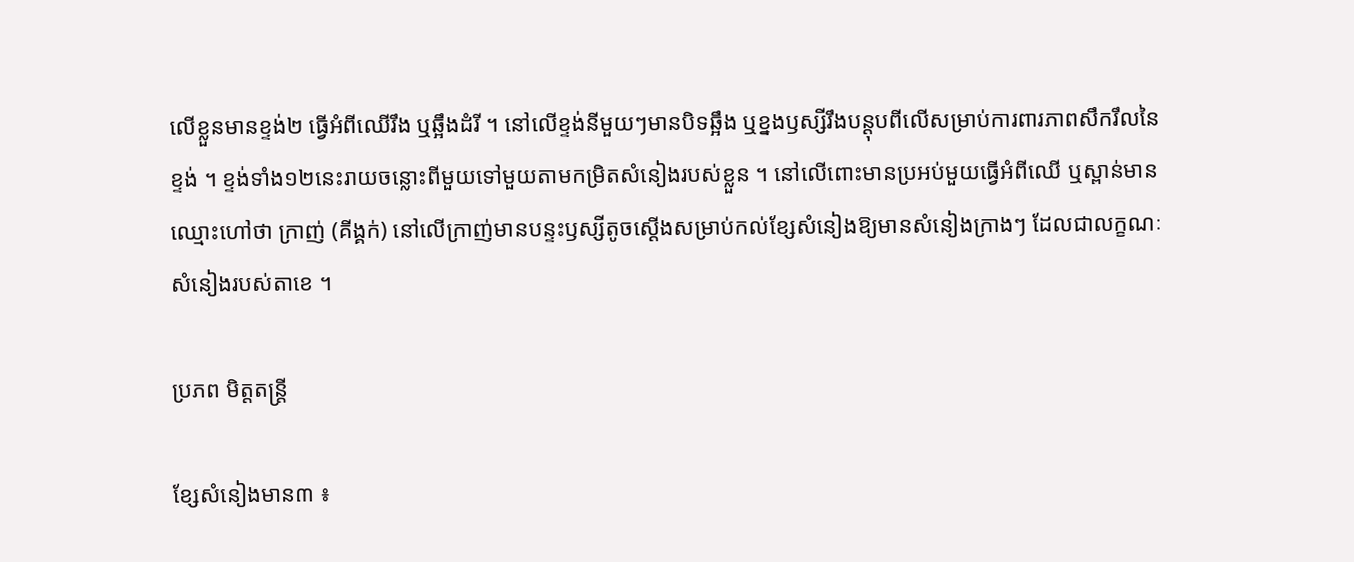លើខ្លួនមានខ្ទង់២ ធ្វើអំពីឈើរឹង ឬឆ្អឹងដំរី ។ នៅលើខ្ទង់នីមួយៗមានបិទឆ្អឹង ឬខ្នងឫស្សីរឹងបន្ដុបពីលើសម្រាប់ការពារភាពសឹករឹលនៃខ្ទង់ ។ ខ្ទង់ទាំង១២នេះរាយចន្លោះពីមួយទៅមួយតាមកម្រិតសំនៀងរបស់ខ្លួន ។ នៅលើពោះមានប្រអប់មួយធ្វើអំពីឈើ ឬស្ពាន់មានឈ្មោះហៅថា ក្រាញ់ (គីង្គក់) នៅលើក្រាញ់មានបន្ទះឫស្សីតូចស្ដើងសម្រាប់កល់ខ្សែសំនៀងឱ្យមានសំនៀងក្រាងៗ ដែលជាលក្ខណៈសំនៀងរបស់តាខេ ។

ប្រភព មិត្តតន្ត្រី

ខ្សែសំនៀងមាន៣ ៖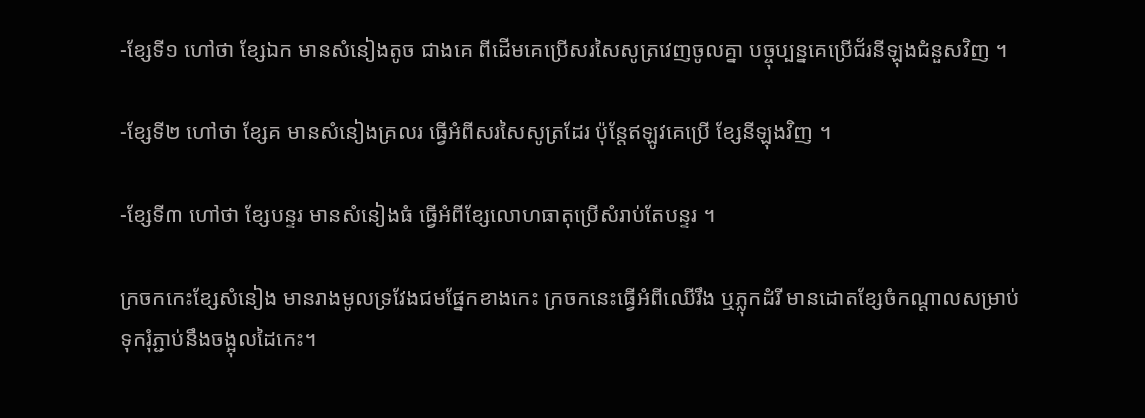-ខ្សែទី១ ហៅថា ខ្សែឯក មានសំនៀងតូច ជាងគេ ពីដើមគេប្រើសរសៃសូត្រវេញចូលគ្នា បច្ចុប្បន្នគេប្រើជ័រនីឡុងជំនួសវិញ ។

-ខ្សែទី២ ហៅថា ខ្សែគ មានសំនៀងគ្រលរ ធ្វើអំពីសរសៃសូត្រដែរ ប៉ុន្ដែឥឡូវគេប្រើ ខ្សែនីឡុងវិញ ។

-ខ្សែទី៣ ហៅថា ខ្សែបន្ទរ មានសំនៀងធំ ធ្វើអំពីខ្សែលោហធាតុប្រើសំរាប់តែបន្ទរ ។

ក្រចកកេះខ្សែសំនៀង មានរាងមូលទ្រវែងជមផ្នែកខាងកេះ ក្រចកនេះធ្វើអំពីឈើរឹង ឬភ្លុកដំរី មានដោតខ្សែចំកណ្ដាលសម្រាប់ទុករុំភ្ជាប់នឹងចង្អុលដៃកេះ។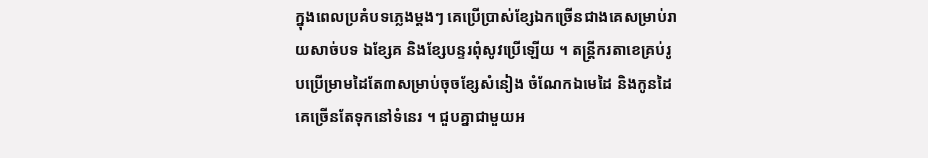ក្នុងពេលប្រគំបទភ្លេងម្ដងៗ គេប្រើប្រាស់ខ្សែឯកច្រើនជាងគេសម្រាប់រាយសាច់បទ ឯខ្សែគ និងខ្សែបន្ទរពុំសូវប្រើឡើយ ។ តន្ដ្រីករតាខេគ្រប់រូបប្រើម្រាមដៃតែ៣សម្រាប់ចុចខ្សែសំនៀង ចំណែកឯមេដៃ និងកូនដៃគេច្រើនតែទុកនៅទំនេរ ។ ជួបគ្នាជាមួយអ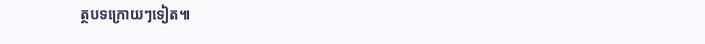ត្ថបទក្រោយៗទៀត៕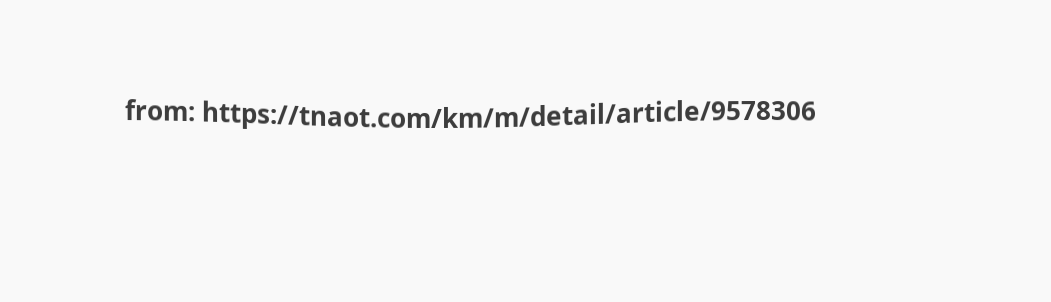from: https://tnaot.com/km/m/detail/article/9578306